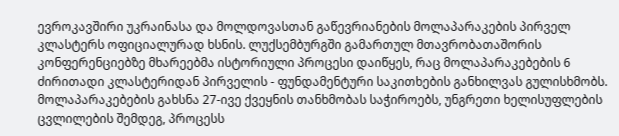ევროკავშირი უკრაინასა და მოლდოვასთან გაწევრიანების მოლაპარაკების პირველ კლასტერს ოფიციალურად ხსნის. ლუქსემბურგში გამართულ მთავრობათაშორის კონფერენციებზე მხარეებმა ისტორიული პროცესი დაიწყეს, რაც მოლაპარაკებების 6 ძირითადი კლასტერიდან პირველის - ფუნდამენტური საკითხების განხილვას გულისხმობს.
მოლაპარაკებების გახსნა 27-ივე ქვეყნის თანხმობას საჭიროებს, უნგრეთი ხელისუფლების ცვლილების შემდეგ, პროცესს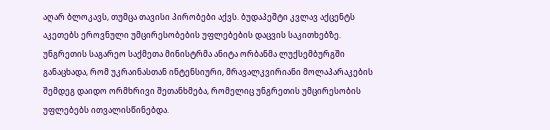აღარ ბლოკავს, თუმცა თავისი პირობები აქვს. ბუდაპეშტი კვლავ აქცენტს აკეთებს ეროვნული უმცირესობების უფლებების დაცვის საკითხებზე. უნგრეთის საგარეო საქმეთა მინისტრმა ანიტა ორბანმა ლუქსემბურგში განაცხადა, რომ უკრაინასთან ინტენსიური, მრავალკვირიანი მოლაპარაკების შემდეგ დაიდო ორმხრივი შეთანხმება, რომელიც უნგრეთის უმცირესობის უფლებებს ითვალისწინებდა.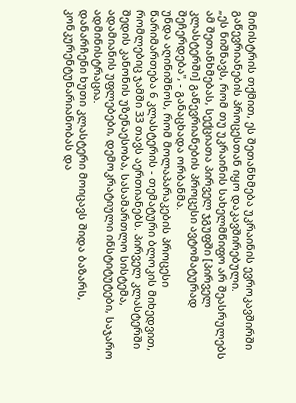მინისტრის თქმით, ეს შეთანხმება უკრაინის ევროკავშირში გაწევრიანების პროცესთან იყო დაკავშირებული.
„ეს ნიშნავს, რომ თუ უკრაინის სახელმწიფო არ შეასრულებს ამ შეთანხმებას, სექციათა პირველ ჯგუფში [პირველ კლასტერში] გაწევრიანების პროცესი ავტომატურად შეჩერდება", - განაცხადა ორბანმა.
უნდა აღინიშნოს, რომ მოლაპარაკების პროცესი წარიმართება 6 კლასტერის - თემატური ბლოკის მიხედვით, რომლებიც ჯამში 33 თავს აერთიანებს. პირველ კლასტერში შედის კანონის უზენაესობა, სასამართლო სისტემა, ადამიანის უფლებები, დემოკრატიული ინსტიტუტები, საჯარო ადმინისტრაცია.
დანარჩენი ხუთი კლასტერი მოიცავს შიდა ბაზარს, კონკურენტუნარიანობას და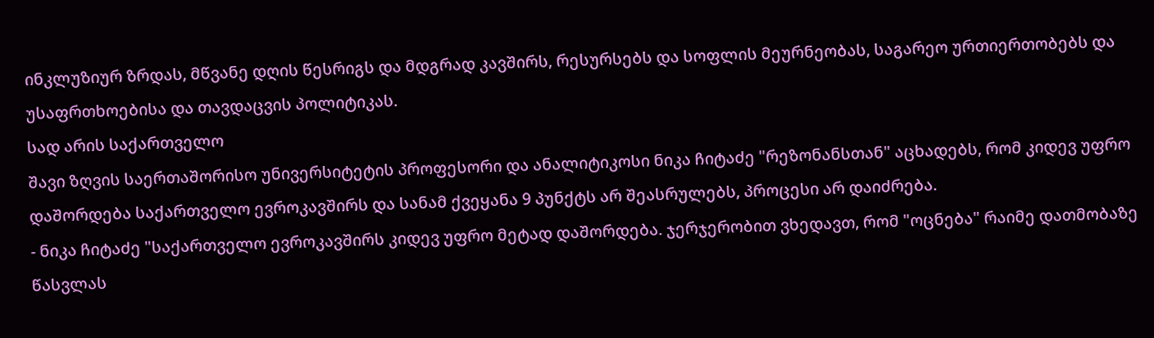ინკლუზიურ ზრდას, მწვანე დღის წესრიგს და მდგრად კავშირს, რესურსებს და სოფლის მეურნეობას, საგარეო ურთიერთობებს და უსაფრთხოებისა და თავდაცვის პოლიტიკას.
სად არის საქართველო
შავი ზღვის საერთაშორისო უნივერსიტეტის პროფესორი და ანალიტიკოსი ნიკა ჩიტაძე "რეზონანსთან" აცხადებს, რომ კიდევ უფრო დაშორდება საქართველო ევროკავშირს და სანამ ქვეყანა 9 პუნქტს არ შეასრულებს, პროცესი არ დაიძრება.
- ნიკა ჩიტაძე "საქართველო ევროკავშირს კიდევ უფრო მეტად დაშორდება. ჯერჯერობით ვხედავთ, რომ "ოცნება" რაიმე დათმობაზე წასვლას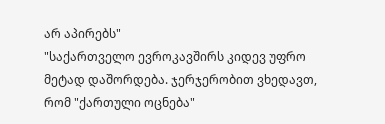არ აპირებს"
"საქართველო ევროკავშირს კიდევ უფრო მეტად დაშორდება. ჯერჯერობით ვხედავთ, რომ "ქართული ოცნება"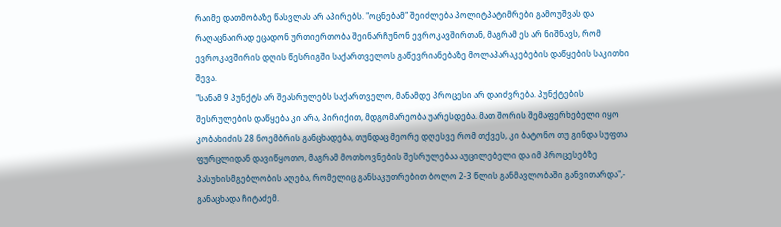რაიმე დათმობაზე წასვლას არ აპირებს. "ოცნებამ" შეიძლება პოლიტპატიმრები გამოუშვას და რაღაცნაირად ეცადონ ურთიერთობა შეინარჩუნონ ევროკავშირთან, მაგრამ ეს არ ნიშნავს, რომ ევროკავშირის დღის წესრიგში საქართველოს გაწევრიანებაზე მოლაპარაკებების დაწყების საკითხი შევა.
"სანამ 9 პუნქტს არ შეასრულებს საქართველო, მანამდე პროცესი არ დაიძვრება. პუნქტების შესრულების დაწყება კი არა, პირიქით, მდგომარეობა უარესდება. მათ შორის შემაფერხებელი იყო კობახიძის 28 ნოემბრის განცხადება, თუნდაც მეორე დღესვე რომ თქვეს, კი ბატონო თუ გინდა სუფთა ფურცლიდან დავიწყოთო, მაგრამ მოთხოვნების შესრულებაა აუცილებელი და იმ პროცესებზე პასუხისმგებლობის აღება, რომელიც განსაკუთრებით ბოლო 2-3 წლის განმავლობაში განვითარდა",- განაცხადა ჩიტაძემ.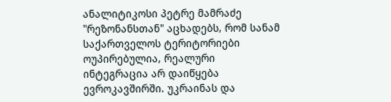ანალიტიკოსი პეტრე მამრაძე "რეზონანსთან" აცხადებს, რომ სანამ საქართველოს ტერიტორიები ოუპირებულია, რეალური ინტეგრაცია არ დაიწყება ევროკავშირში. უკრაინას და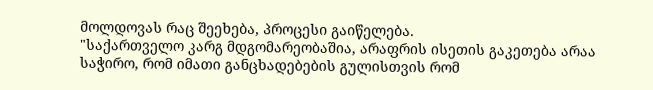მოლდოვას რაც შეეხება, პროცესი გაიწელება.
"საქართველო კარგ მდგომარეობაშია, არაფრის ისეთის გაკეთება არაა საჭირო, რომ იმათი განცხადებების გულისთვის რომ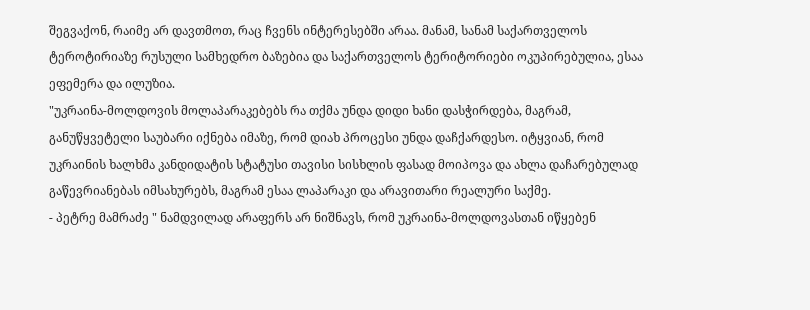შეგვაქონ, რაიმე არ დავთმოთ, რაც ჩვენს ინტერესებში არაა. მანამ, სანამ საქართველოს ტეროტირიაზე რუსული სამხედრო ბაზებია და საქართველოს ტერიტორიები ოკუპირებულია, ესაა ეფემერა და ილუზია.
"უკრაინა-მოლდოვის მოლაპარაკებებს რა თქმა უნდა დიდი ხანი დასჭირდება, მაგრამ, განუწყვეტელი საუბარი იქნება იმაზე, რომ დიახ პროცესი უნდა დაჩქარდესო. იტყვიან, რომ უკრაინის ხალხმა კანდიდატის სტატუსი თავისი სისხლის ფასად მოიპოვა და ახლა დაჩარებულად გაწევრიანებას იმსახურებს, მაგრამ ესაა ლაპარაკი და არავითარი რეალური საქმე.
- პეტრე მამრაძე " ნამდვილად არაფერს არ ნიშნავს, რომ უკრაინა-მოლდოვასთან იწყებენ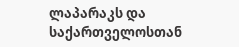ლაპარაკს და საქართველოსთან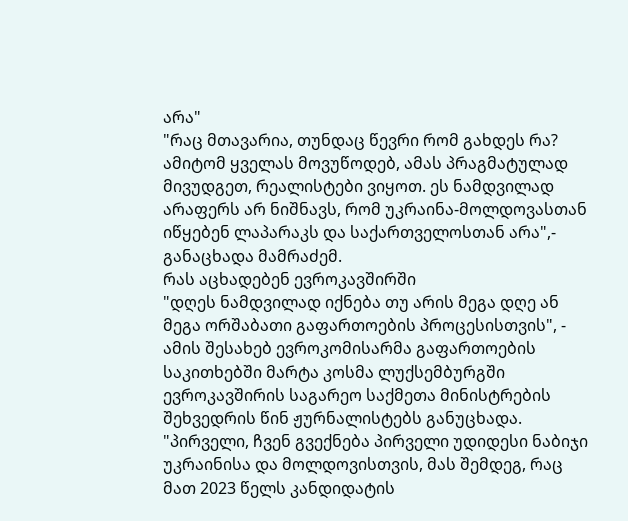არა"
"რაც მთავარია, თუნდაც წევრი რომ გახდეს რა? ამიტომ ყველას მოვუწოდებ, ამას პრაგმატულად მივუდგეთ, რეალისტები ვიყოთ. ეს ნამდვილად არაფერს არ ნიშნავს, რომ უკრაინა-მოლდოვასთან იწყებენ ლაპარაკს და საქართველოსთან არა",- განაცხადა მამრაძემ.
რას აცხადებენ ევროკავშირში
"დღეს ნამდვილად იქნება თუ არის მეგა დღე ან მეგა ორშაბათი გაფართოების პროცესისთვის", - ამის შესახებ ევროკომისარმა გაფართოების საკითხებში მარტა კოსმა ლუქსემბურგში ევროკავშირის საგარეო საქმეთა მინისტრების შეხვედრის წინ ჟურნალისტებს განუცხადა.
"პირველი, ჩვენ გვექნება პირველი უდიდესი ნაბიჯი უკრაინისა და მოლდოვისთვის, მას შემდეგ, რაც მათ 2023 წელს კანდიდატის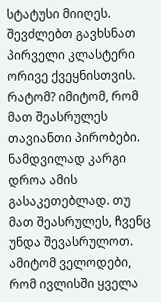სტატუსი მიიღეს. შევძლებთ გავხსნათ პირველი კლასტერი ორივე ქვეყნისთვის. რატომ? იმიტომ, რომ მათ შეასრულეს თავიანთი პირობები. ნამდვილად კარგი დროა ამის გასაკეთებლად. თუ მათ შეასრულეს, ჩვენც უნდა შევასრულოთ. ამიტომ ველოდები, რომ ივლისში ყველა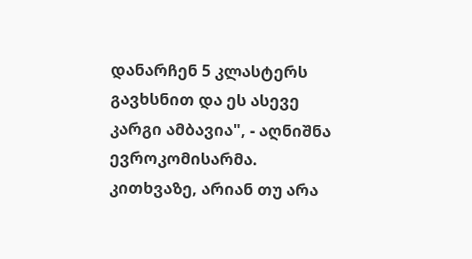დანარჩენ 5 კლასტერს გავხსნით და ეს ასევე კარგი ამბავია", - აღნიშნა ევროკომისარმა.
კითხვაზე, არიან თუ არა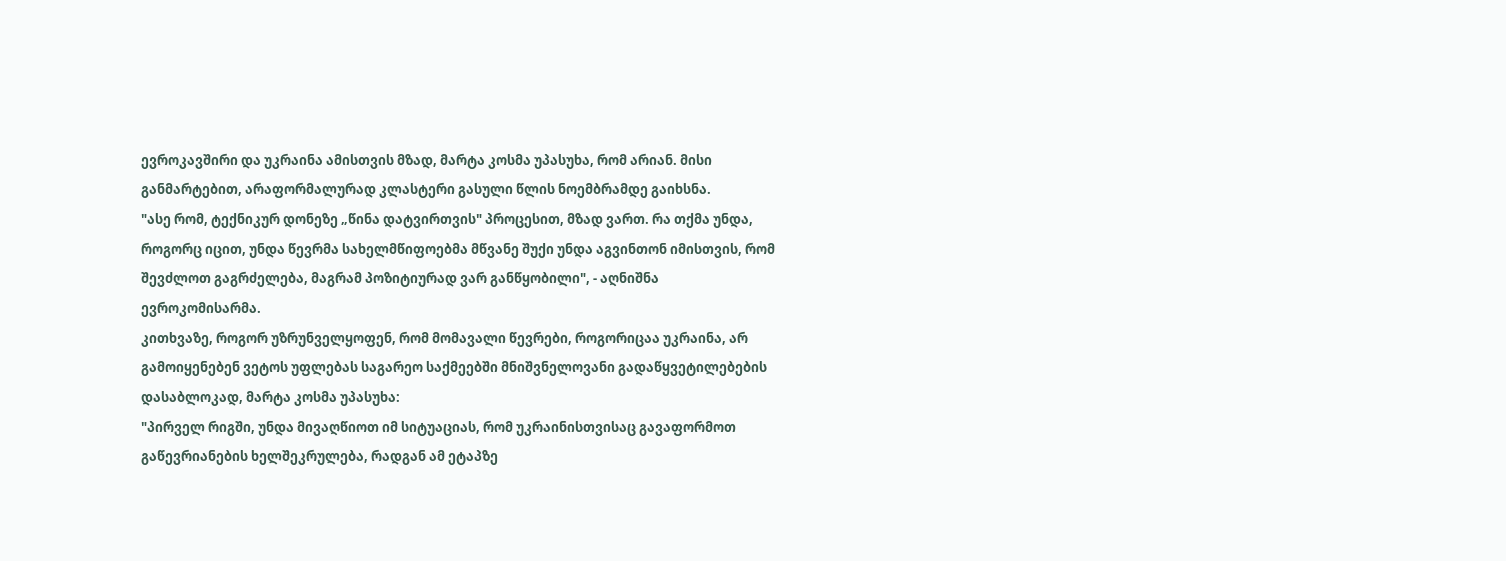ევროკავშირი და უკრაინა ამისთვის მზად, მარტა კოსმა უპასუხა, რომ არიან. მისი განმარტებით, არაფორმალურად კლასტერი გასული წლის ნოემბრამდე გაიხსნა.
"ასე რომ, ტექნიკურ დონეზე „წინა დატვირთვის" პროცესით, მზად ვართ. რა თქმა უნდა, როგორც იცით, უნდა წევრმა სახელმწიფოებმა მწვანე შუქი უნდა აგვინთონ იმისთვის, რომ შევძლოთ გაგრძელება, მაგრამ პოზიტიურად ვარ განწყობილი", - აღნიშნა ევროკომისარმა.
კითხვაზე, როგორ უზრუნველყოფენ, რომ მომავალი წევრები, როგორიცაა უკრაინა, არ გამოიყენებენ ვეტოს უფლებას საგარეო საქმეებში მნიშვნელოვანი გადაწყვეტილებების დასაბლოკად, მარტა კოსმა უპასუხა:
"პირველ რიგში, უნდა მივაღწიოთ იმ სიტუაციას, რომ უკრაინისთვისაც გავაფორმოთ გაწევრიანების ხელშეკრულება, რადგან ამ ეტაპზე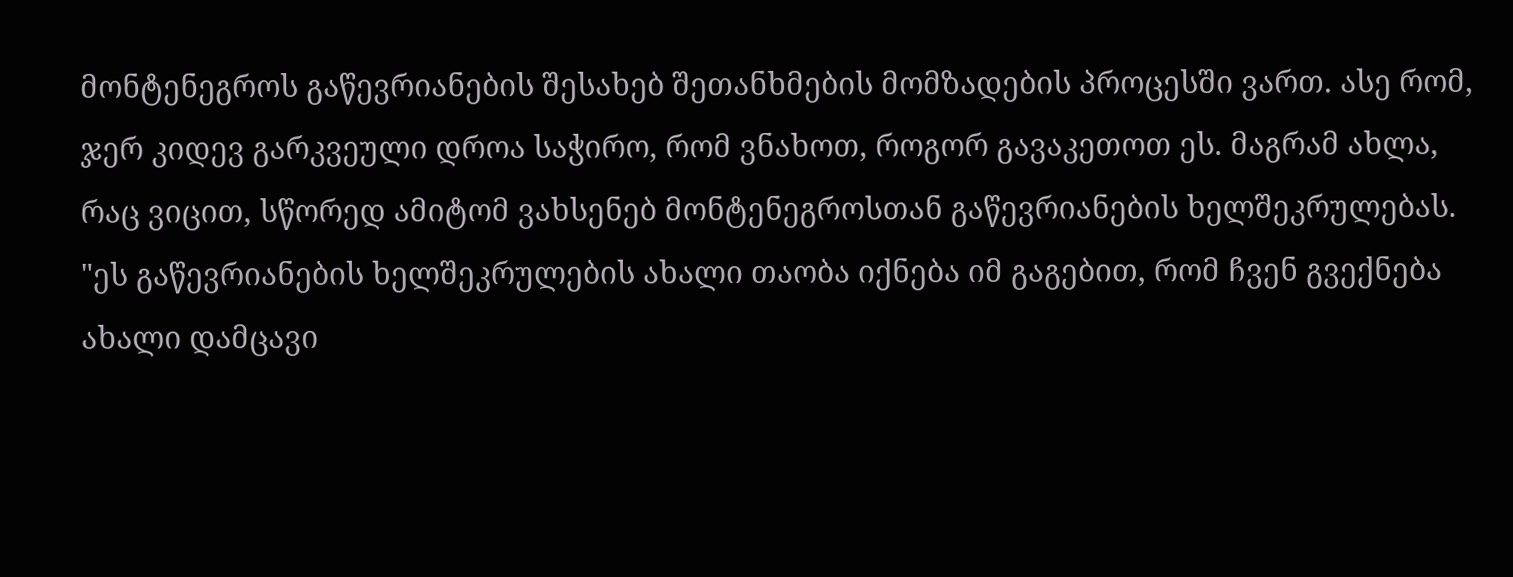მონტენეგროს გაწევრიანების შესახებ შეთანხმების მომზადების პროცესში ვართ. ასე რომ, ჯერ კიდევ გარკვეული დროა საჭირო, რომ ვნახოთ, როგორ გავაკეთოთ ეს. მაგრამ ახლა, რაც ვიცით, სწორედ ამიტომ ვახსენებ მონტენეგროსთან გაწევრიანების ხელშეკრულებას.
"ეს გაწევრიანების ხელშეკრულების ახალი თაობა იქნება იმ გაგებით, რომ ჩვენ გვექნება ახალი დამცავი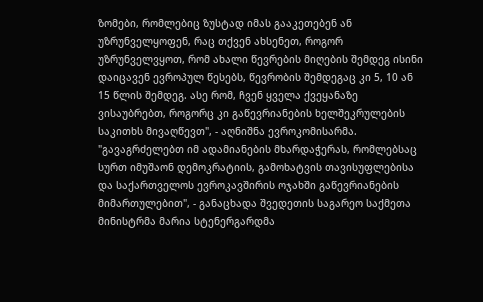ზომები, რომლებიც ზუსტად იმას გააკეთებენ ან უზრუნველყოფენ, რაც თქვენ ახსენეთ, როგორ უზრუნველვყოთ, რომ ახალი წევრების მიღების შემდეგ ისინი დაიცავენ ევროპულ წესებს, წევრობის შემდეგაც კი 5, 10 ან 15 წლის შემდეგ. ასე რომ, ჩვენ ყველა ქვეყანაზე ვისაუბრებთ, როგორც კი გაწევრიანების ხელშეკრულების საკითხს მივაღწევთ", - აღნიშნა ევროკომისარმა.
"გავაგრძელებთ იმ ადამიანების მხარდაჭერას, რომლებსაც სურთ იმუშაონ დემოკრატიის, გამოხატვის თავისუფლებისა და საქართველოს ევროკავშირის ოჯახში გაწევრიანების მიმართულებით", - განაცხადა შვედეთის საგარეო საქმეთა მინისტრმა მარია სტენერგარდმა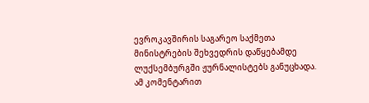ევროკავშირის საგარეო საქმეთა მინისტრების შეხვედრის დაწყებამდე ლუქსემბურგში ჟურნალისტებს განუცხადა.
ამ კომენტარით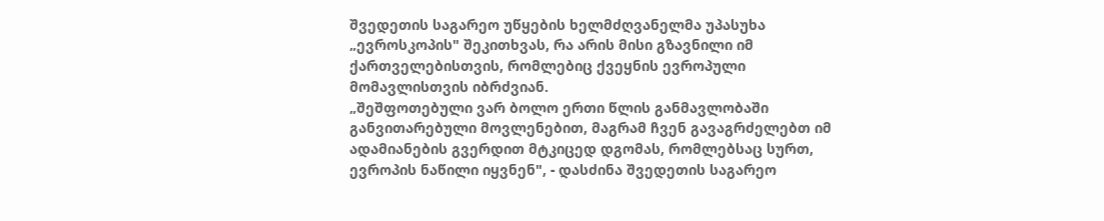შვედეთის საგარეო უწყების ხელმძღვანელმა უპასუხა „ევროსკოპის" შეკითხვას, რა არის მისი გზავნილი იმ ქართველებისთვის, რომლებიც ქვეყნის ევროპული მომავლისთვის იბრძვიან.
„შეშფოთებული ვარ ბოლო ერთი წლის განმავლობაში განვითარებული მოვლენებით, მაგრამ ჩვენ გავაგრძელებთ იმ ადამიანების გვერდით მტკიცედ დგომას, რომლებსაც სურთ, ევროპის ნაწილი იყვნენ", - დასძინა შვედეთის საგარეო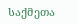საქმეთა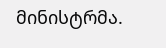მინისტრმა.